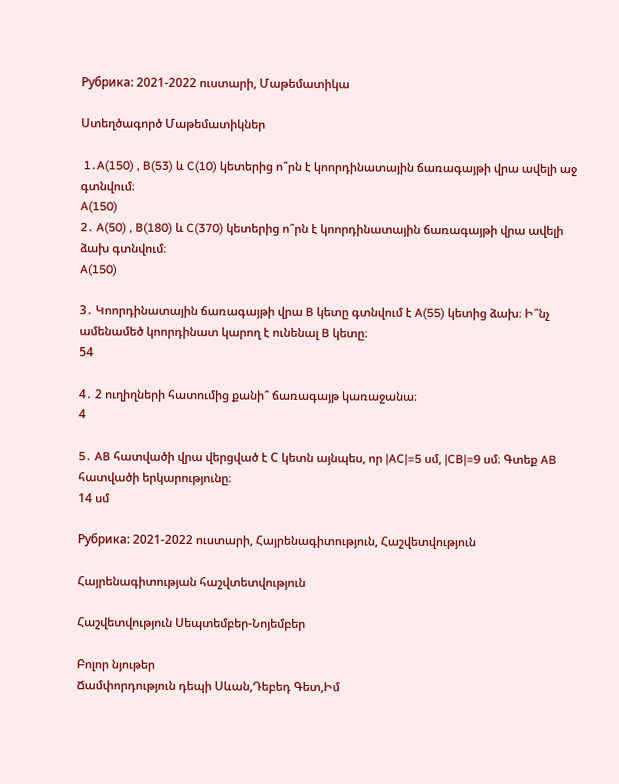Рубрика: 2021-2022 ուստարի, Մաթեմատիկա

Ստեղծագործ Մաթեմատիկներ

 1․A(150) , B(53) և C(10) կետերից ո՞րն է կոորդինատային ճառագայթի վրա ավելի աջ գտնվում։
A(150)
2․ A(50) , B(180) և C(370) կետերից ո՞րն է կոորդինատային ճառագայթի վրա ավելի ձախ գտնվում։
A(150)

3․ Կոորդինատային ճառագայթի վրա B կետը գտնվում է A(55) կետից ձախ։ Ի՞նչ ամենամեծ կոորդինատ կարող է ունենալ B կետը։
54

4․ 2 ուղիղների հատումից քանի՞ ճառագայթ կառաջանա։
4

5․ AB հատվածի վրա վերցված է С կետն այնպես, որ |AC|=5 սմ, |CB|=9 սմ։ Գտեք AB հատվածի երկարությունը։
14 սմ

Рубрика: 2021-2022 ուստարի, Հայրենագիտություն, Հաշվետվություն

Հայրենագիտության հաշվտետվություն

Հաշվետվություն Սեպտեմբեր-Նոյեմբեր

Բոլոր նյութեր
Ճամփորդություն դեպի Սևան,Դեբեդ Գետ,Իմ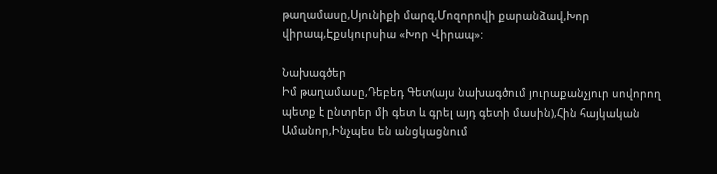թաղամասը,Սյունիքի մարզ,Մոզորովի քարանձավ,Խոր վիրապ,Էքսկուրսիա «Խոր Վիրապ»:

Նախագծեր
Իմ թաղամասը,Դեբեդ Գետ(այս նախագծում յուրաքանչյուր սովորող պետք է ընտրեր մի գետ և գրել այդ գետի մասին),Հին հայկական Ամանոր,Ինչպես են անցկացնում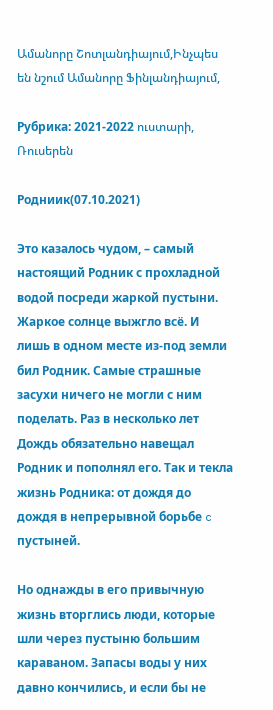Ամանորը Շոտլանդիայում,Ինչպես են նշում Ամանորը Ֆինլանդիայում,

Рубрика: 2021-2022 ուստարի, Ռուսերեն

Родниик(07.10.2021)

Это казалось чудом, – самый настоящий Родник с прохладной водой посреди жаркой пустыни. Жаркое солнце выжгло всё. И лишь в одном месте из-под земли бил Родник. Самые страшные засухи ничего не могли с ним поделать. Раз в несколько лет Дождь обязательно навещал Родник и пополнял его. Так и текла жизнь Родника: от дождя до дождя в непрерывной борьбе c пустыней.

Но однажды в его привычную жизнь вторглись люди, которые шли через пустыню большим караваном. Запасы воды у них давно кончились, и если бы не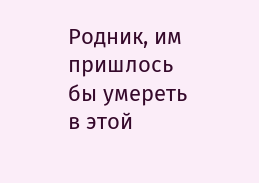Родник, им пришлось бы умереть в этой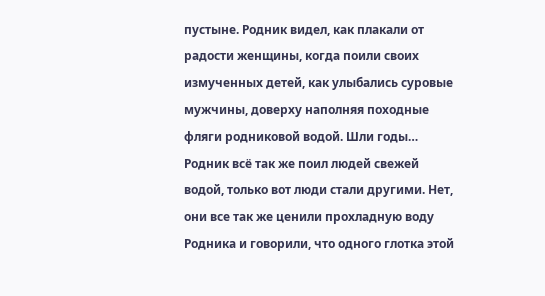пустыне. Родник видел, как плакали от радости женщины, когда поили своих измученных детей, как улыбались суровые мужчины, доверху наполняя походные фляги родниковой водой. Шли годы… Родник всё так же поил людей свежей водой, только вот люди стали другими. Нет, они все так же ценили прохладную воду Родника и говорили, что одного глотка этой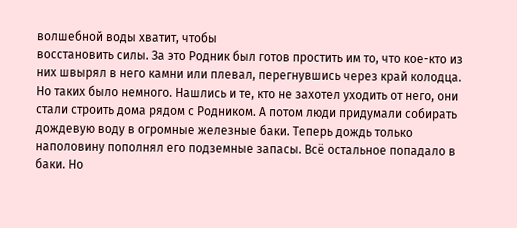волшебной воды хватит, чтобы
восстановить силы. За это Родник был готов простить им то, что кое-кто из них швырял в него камни или плевал, перегнувшись через край колодца. Но таких было немного. Нашлись и те, кто не захотел уходить от него, они стали строить дома рядом с Родником. А потом люди придумали собирать дождевую воду в огромные железные баки. Теперь дождь только наполовину пополнял его подземные запасы. Всё остальное попадало в баки. Но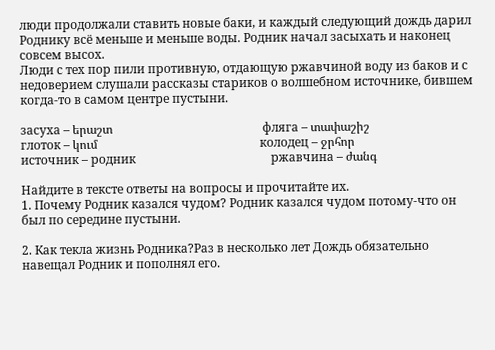люди продолжали ставить новые баки, и каждый следующий дождь дарил Роднику всё меньше и меньше воды. Родник начал засыхать и наконец совсем высох.
Люди с тех пор пили противную, отдающую ржавчиной воду из баков и с недоверием слушали рассказы стариков о волшебном источнике, бившем когда-то в самом центре пустыни.

засуха – երաշտ                                                  фляга – տափաշիշ
глоток – կում                                                      колодец – ջրհոր
источник – родник                                             ржавчина – ժանգ

Найдите в тексте ответы на вопросы и прочитайте их.
1. Почему Родник казался чудом? Родник казался чудом потому-что он был по середине пустыни.

2. Как текла жизнь Родника?Раз в несколько лет Дождь обязательно навещал Родник и пополнял его.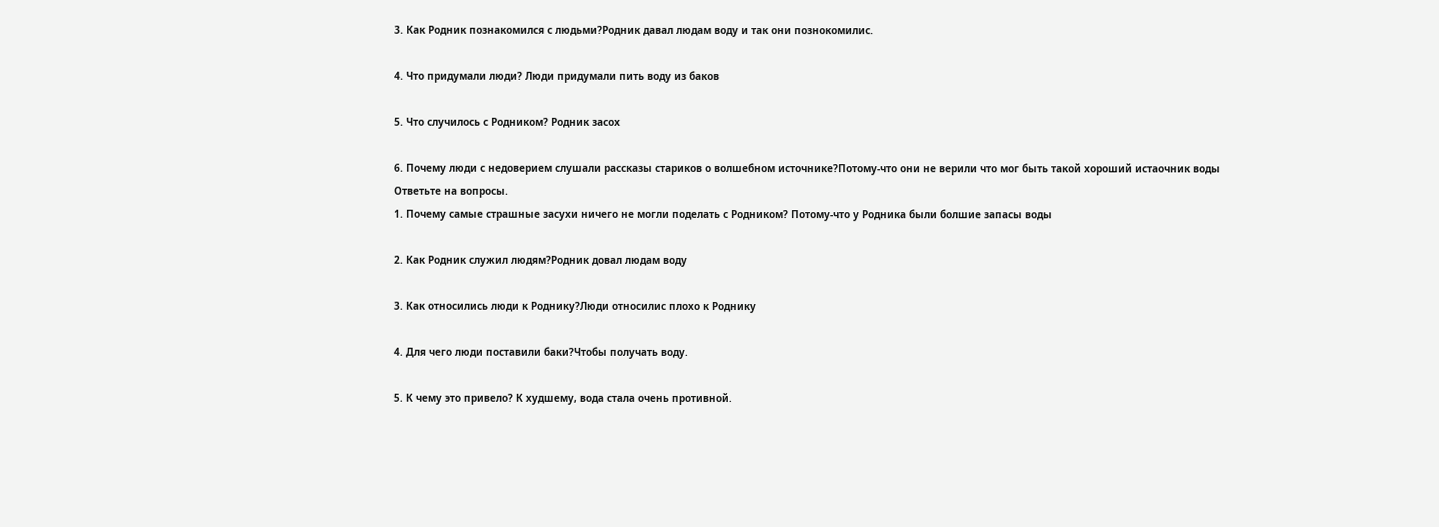3. Как Родник познакомился с людьми?Родник давал людам воду и так они познокомилис.

4. Что придумали люди? Люди придумали пить воду из баков

5. Что случилось с Родником? Родник засох

6. Почему люди с недоверием слушали рассказы стариков о волшебном источнике?Потому-что они не верили что мог быть такой хороший истаочник воды
Ответьте на вопросы.
1. Почему самые страшные засухи ничего не могли поделать с Родником? Потому-что у Родника были болшие запасы воды

2. Как Родник служил людям?Родник довал людам воду

3. Как относились люди к Роднику?Люди относилис плохо к Роднику

4. Для чего люди поставили баки?Чтобы получать воду.

5. К чему это привело? К худшему, вода стала очень противной.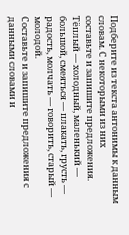Подберите из текста антонимы к данным словам. С некоторыми из них
составьте и запишите предложения.
Тёплый — холодный, маленький — большой, смеяться — плакать, грусть — радость, молчать — говорить, старый — молодой.
Составьте и запишите предложения с данными словами и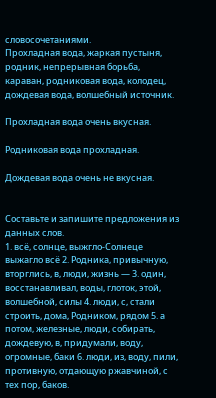словосочетаниями.
Прохладная вода, жаркая пустыня, родник, непрерывная борьба,
караван, родниковая вода, колодец, дождевая вода, волшебный источник.

Прохладная вода очень вкусная.

Родниковая вода прохладная.

Дождевая вода очень не вкусная.


Составьте и запишите предложения из данных слов.
1. всё, солнце, выжгло-Солнеце выжагло всё 2. Родника, привычную, вторглись, в, люди, жизнь — 3. один, восстанавливал, воды, глоток, этой, волшебной, силы 4. люди, с, стали строить, дома, Родником, рядом 5. а потом, железные, люди, собирать, дождевую, в, придумали, воду, огромные, баки 6. люди, из, воду, пили, противную, отдающую ржавчиной, с тех пор, баков.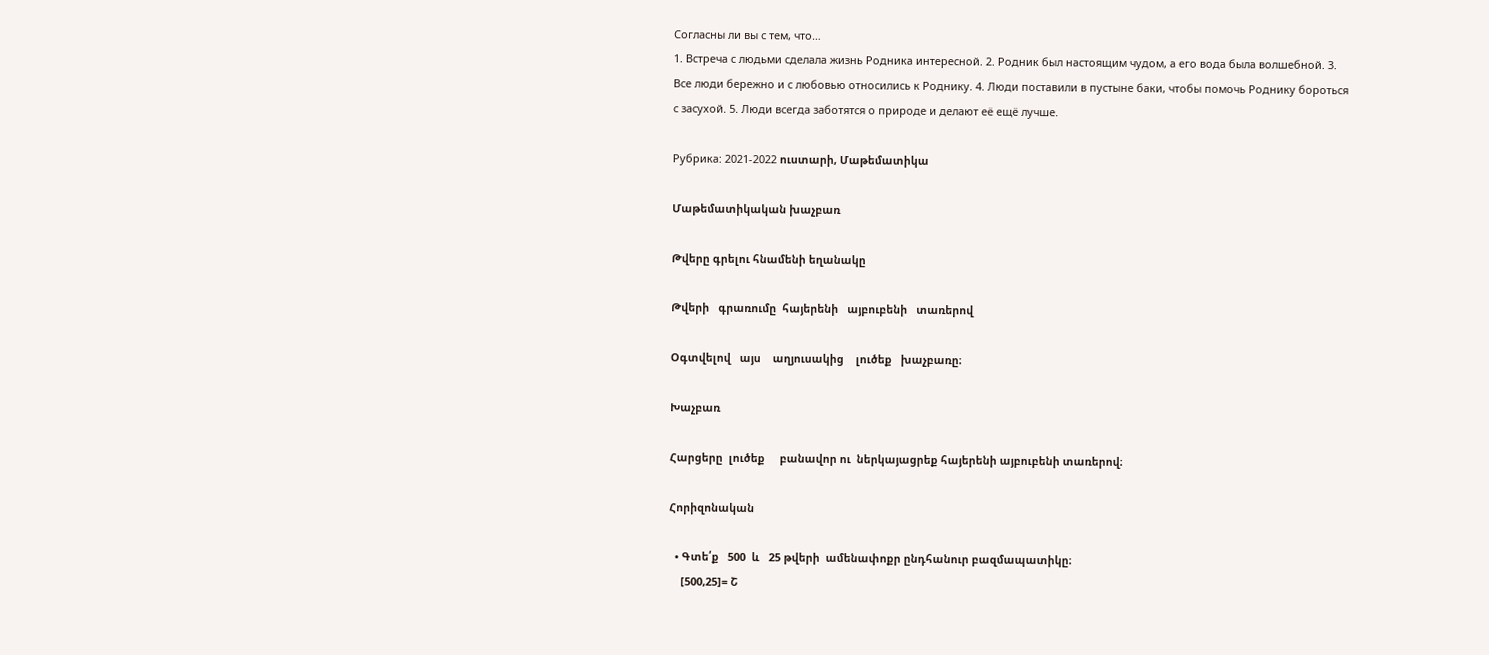Согласны ли вы с тем, что…
1. Встреча с людьми сделала жизнь Родника интересной. 2. Родник был настоящим чудом, а его вода была волшебной. 3. Все люди бережно и с любовью относились к Роднику. 4. Люди поставили в пустыне баки, чтобы помочь Роднику бороться с засухой. 5. Люди всегда заботятся о природе и делают её ещё лучше.

Рубрика: 2021-2022 ուստարի, Մաթեմատիկա

Մաթեմատիկական խաչբառ

Թվերը գրելու հնամենի եղանակը

Թվերի   գրառումը  հայերենի   այբուբենի   տառերով

Օգտվելով   այս    աղյուսակից    լուծեք   խաչբառը։

Խաչբառ

Հարցերը  լուծեք     բանավոր ու  ներկայացրեք հայերենի այբուբենի տառերով։

Հորիզոնական

  • Գտե՛ք   500  և   25 թվերի  ամենափոքր ընդհանուր բազմապատիկը։
    [500,25]= Շ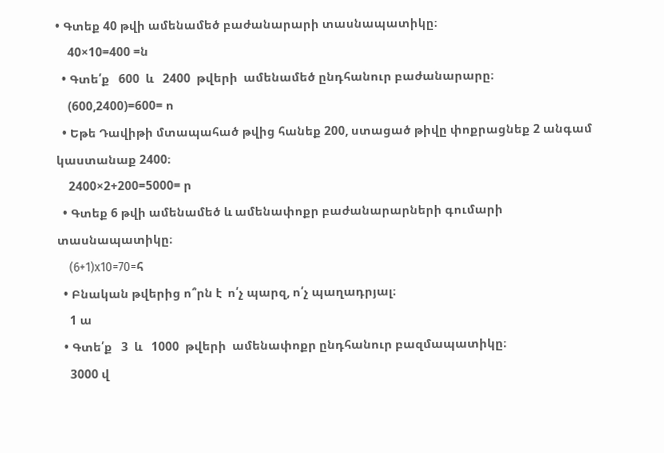• Գտեք 40 թվի ամենամեծ բաժանարարի տասնապատիկը։
    40×10=400 =ն
  • Գտե՛ք   600  և   2400  թվերի  ամենամեծ ընդհանուր բաժանարարը։
    (600,2400)=600= ո
  • Եթե Դավիթի մտապահած թվից հանեք 200, ստացած թիվը փոքրացնեք 2 անգամ կաստանաք 2400։
    2400×2+200=5000= ր
  • Գտեք 6 թվի ամենամեծ և ամենափոքր բաժանարարների գումարի տասնապատիկը։
    (6+1)x10=70=հ
  • Բնական թվերից ո՞րն է  ո՛չ պարզ, ո՛չ պաղադրյալ։
    1 ա
  • Գտե՛ք   3  և   1000  թվերի  ամենափոքր ընդհանուր բազմապատիկը։
    3000 վ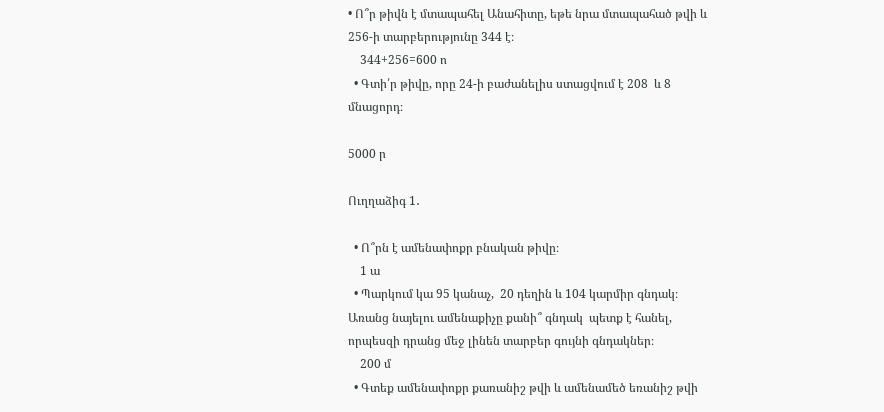• Ո՞ր թիվն է մտապահել Անահիտը, եթե նրա մտապահած թվի և  256-ի տարբերությունը 344 է։
    344+256=600 ո
  • Գտի՛ր թիվը, որը 24-ի բաժանելիս ստացվում է 208  և 8 մնացորդ։

5000 ր

Ուղղաձիգ 1․

  • Ո՞րն է ամենափոքր բնական թիվը։
    1 ա
  • Պարկում կա 95 կանաչ,  20 դեղին և 104 կարմիր գնդակ։ Առանց նայելու ամենաքիչը քանի՞ գնդակ  պետք է հանել, որպեսզի դրանց մեջ լինեն տարբեր գույնի գնդակներ։
    200 մ
  • Գտեք ամենափոքր քառանիշ թվի և ամենամեծ եռանիշ թվի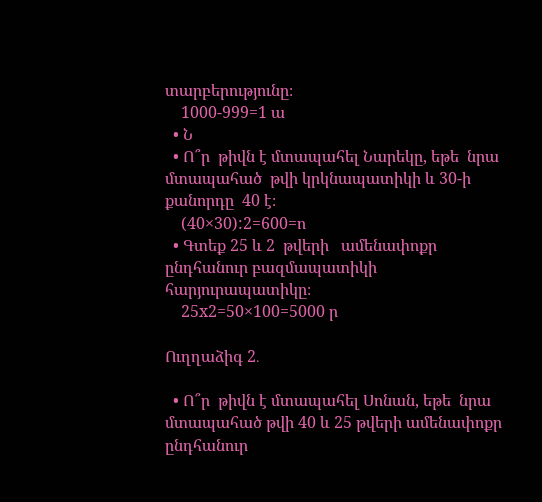տարբերությունը։
    1000-999=1 ա
  • Ն
  • Ո՞ր  թիվն է մտապահել Նարեկը, եթե  նրա  մտապահած  թվի կրկնապատիկի և 30-ի քանորդը  40 է։
    (40×30):2=600=ո
  • Գտեք 25 և 2  թվերի   ամենափոքր ընդհանուր բազմապատիկի հարյուրապատիկը։
    25х2=50×100=5000 ր

Ուղղաձիգ 2․

  • Ո՞ր  թիվն է մտապահել Սոնան, եթե  նրա  մտապահած թվի 40 և 25 թվերի ամենափոքր ընդհանուր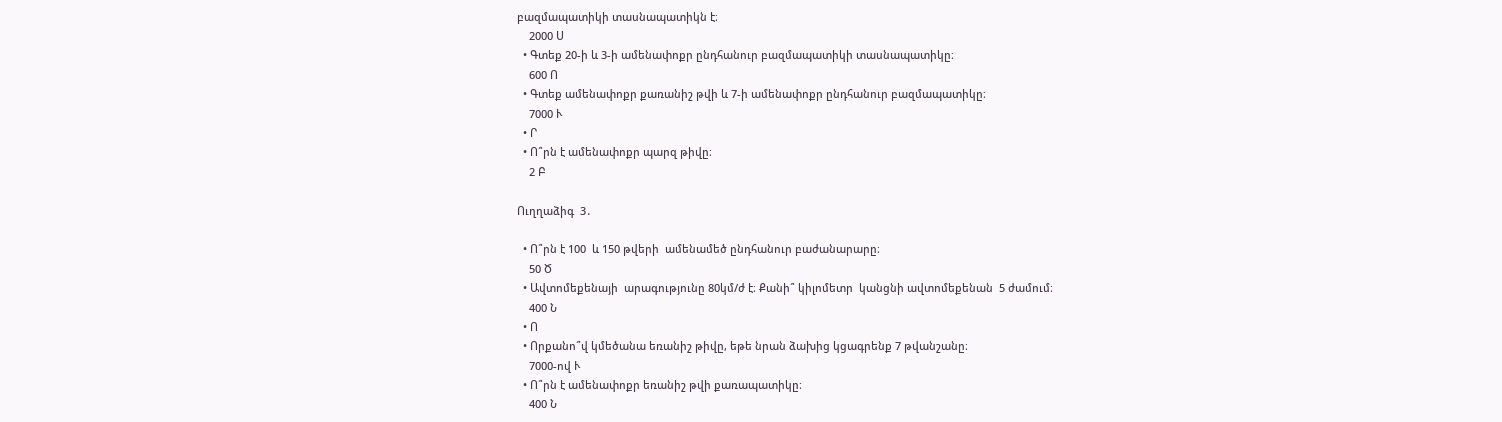բազմապատիկի տասնապատիկն է։
    2000 Ս
  • Գտեք 20-ի և 3-ի ամենափոքր ընդհանուր բազմապատիկի տասնապատիկը։
    600 Ո
  • Գտեք ամենափոքր քառանիշ թվի և 7-ի ամենափոքր ընդհանուր բազմապատիկը։
    7000 Ւ
  • Ր
  • Ո՞րն է ամենափոքր պարզ թիվը։
    2 Բ

Ուղղաձիգ  3․

  • Ո՞րն է 100  և 150 թվերի  ամենամեծ ընդհանուր բաժանարարը։
    50 Ծ
  • Ավտոմեքենայի  արագությունը 80կմ/ժ է։ Քանի՞ կիլոմետր  կանցնի ավտոմեքենան  5 ժամում։
    400 Ն
  • Ո
  • Որքանո՞վ կմեծանա եռանիշ թիվը, եթե նրան ձախից կցագրենք 7 թվանշանը։
    7000-ով Ւ
  • Ո՞րն է ամենափոքր եռանիշ թվի քառապատիկը։
    400 Ն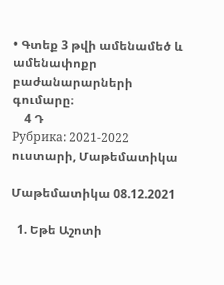• Գտեք 3 թվի ամենամեծ և ամենափոքր բաժանարարների գումարը։
    4 Դ
Рубрика: 2021-2022 ուստարի, Մաթեմատիկա

Մաթեմատիկա 08.12.2021

  1. Եթե Աշոտի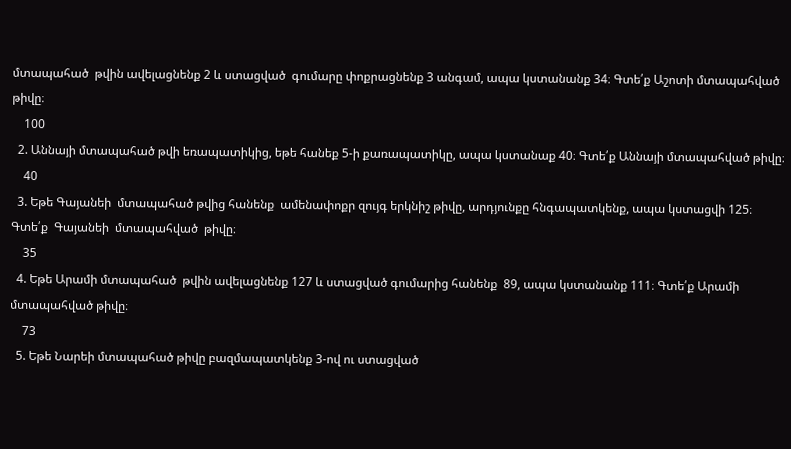մտապահած  թվին ավելացնենք 2 և ստացված  գումարը փոքրացնենք 3 անգամ, ապա կստանանք 34։ Գտե՛ք Աշոտի մտապահված թիվը։
    100
  2. Աննայի մտապահած թվի եռապատիկից, եթե հանեք 5-ի քառապատիկը, ապա կստանաք 40։ Գտե՛ք Աննայի մտապահված թիվը։
    40
  3. Եթե Գայանեի  մտապահած թվից հանենք  ամենափոքր զույգ երկնիշ թիվը, արդյունքը հնգապատկենք, ապա կստացվի 125։ Գտե՛ք  Գայանեի  մտապահված  թիվը։
    35
  4. Եթե Արամի մտապահած  թվին ավելացնենք 127 և ստացված գումարից հանենք  89, ապա կստանանք 111։ Գտե՛ք Արամի մտապահված թիվը։
    73
  5. Եթե Նարեի մտապահած թիվը բազմապատկենք 3-ով ու ստացված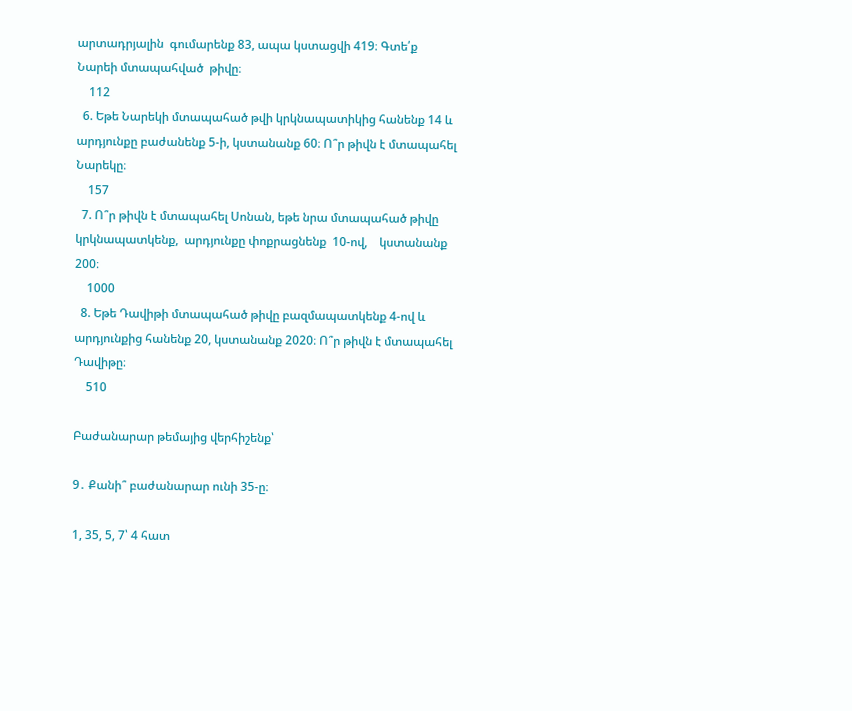արտադրյալին  գումարենք 83, ապա կստացվի 419։ Գտե՛ք  Նարեի մտապահված  թիվը։
    112
  6. Եթե Նարեկի մտապահած թվի կրկնապատիկից հանենք 14 և արդյունքը բաժանենք 5-ի, կստանանք 60։ Ո՞ր թիվն է մտապահել Նարեկը։
    157
  7. Ո՞ր թիվն է մտապահել Սոնան, եթե նրա մտապահած թիվը կրկնապատկենք,  արդյունքը փոքրացնենք  10-ով,    կստանանք  200։
    1000
  8. Եթե Դավիթի մտապահած թիվը բազմապատկենք 4-ով և արդյունքից հանենք 20, կստանանք 2020։ Ո՞ր թիվն է մտապահել Դավիթը։
    510

Բաժանարար թեմայից վերհիշենք՝

9․ Քանի՞ բաժանարար ունի 35-ը։

1, 35, 5, 7՝ 4 հատ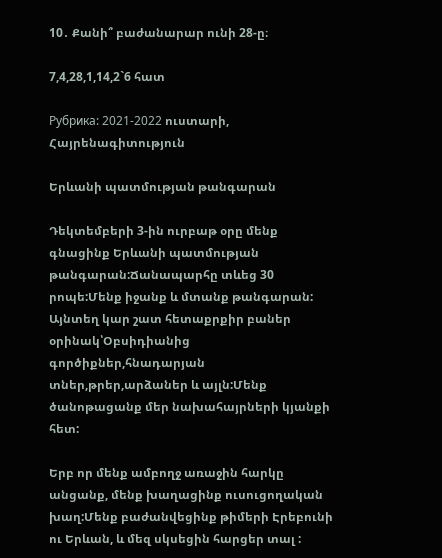10․ Քանի՞ բաժանարար ունի 28-ը։

7,4,28,1,14,2`6 հատ

Рубрика: 2021-2022 ուստարի, Հայրենագիտություն

Երևանի պատմության թանգարան

Դեկտեմբերի 3-ին ուրբաթ օրը մենք գնացինք Երևանի պատմության թանգարան:Ճանապարհը տևեց 30 րոպե:Մենք իջանք և մտանք թանգարան: Այնտեղ կար շատ հետաքրքիր բաներ օրինակ՝Օբսիդիանից գործիքներ,հնադարյան տներ,թրեր,արձաներ և այլն:Մենք ծանոթացանք մեր նախահայրների կյանքի հետ:

Երբ որ մենք ամբողջ առաջին հարկը անցանք, մենք խաղացինք ուսուցողական խաղ:Մենք բաժանվեցինք թիմերի Էրեբունի ու Երևան, և մեզ սկսեցին հարցեր տալ :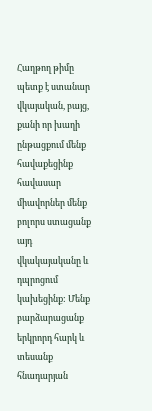Հաղթող թիմը պետք է ստանար վկայական, բայց, քանի որ խաղի ընթացքում մենք հավաքեցինք հավասար միավորներ մենք բոլորս ստացանք այդ վկակայականը և դպրոցում կախեցինք: Մենք բարձարացանք երկրորդ հարկ և տեսանք հնադարյան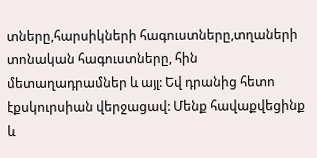տները,հարսիկների հագուստները,տղաների տոնական հագուստները, հին մետաղադրամներ և այլ: Եվ դրանից հետո էքսկուրսիան վերջացավ: Մենք հավաքվեցինք և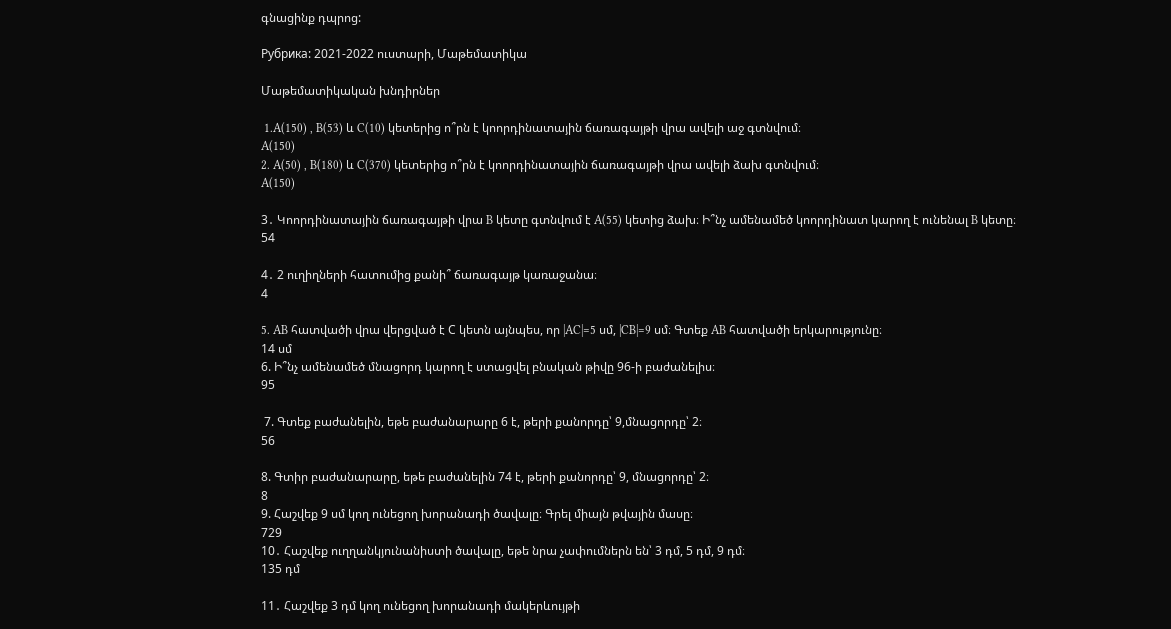գնացինք դպրոց:

Рубрика: 2021-2022 ուստարի, Մաթեմատիկա

Մաթեմատիկական խնդիրներ

 1․A(150) , B(53) և C(10) կետերից ո՞րն է կոորդինատային ճառագայթի վրա ավելի աջ գտնվում։
A(150)
2․ A(50) , B(180) և C(370) կետերից ո՞րն է կոորդինատային ճառագայթի վրա ավելի ձախ գտնվում։
A(150)

3․ Կոորդինատային ճառագայթի վրա B կետը գտնվում է A(55) կետից ձախ։ Ի՞նչ ամենամեծ կոորդինատ կարող է ունենալ B կետը։
54

4․ 2 ուղիղների հատումից քանի՞ ճառագայթ կառաջանա։
4

5․ AB հատվածի վրա վերցված է С կետն այնպես, որ |AC|=5 սմ, |CB|=9 սմ։ Գտեք AB հատվածի երկարությունը։
14 սմ
6. Ի՞նչ ամենամեծ մնացորդ կարող է ստացվել բնական թիվը 96-ի բաժանելիս։
95

 7. Գտեք բաժանելին, եթե բաժանարարը 6 է, թերի քանորդը՝ 9,մնացորդը՝ 2։
56

8. Գտիր բաժանարարը, եթե բաժանելին 74 է, թերի քանորդը՝ 9, մնացորդը՝ 2։
8
9. Հաշվեք 9 սմ կող ունեցող խորանադի ծավալը։ Գրել միայն թվային մասը։
729
10․ Հաշվեք ուղղանկյունանիստի ծավալը, եթե նրա չափումներն են՝ 3 դմ, 5 դմ, 9 դմ։
135 դմ

11․ Հաշվեք 3 դմ կող ունեցող խորանադի մակերևույթի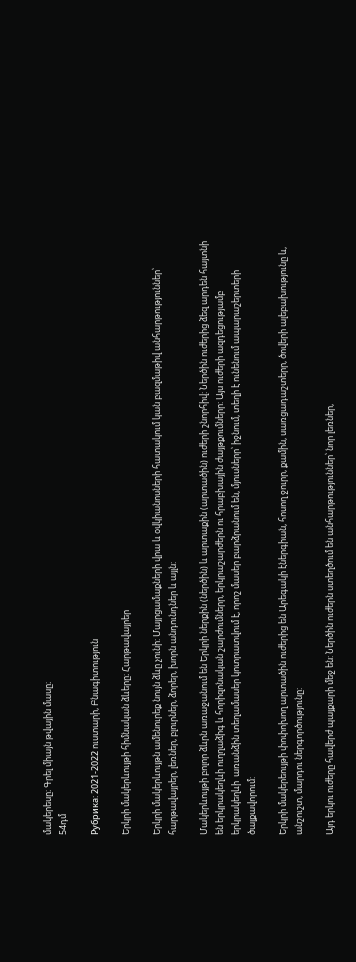մակերեսը։ Գրել միայն թվային մասը։
54դմ

Рубрика: 2021-2022 ուստարի, Բնագիտություն

Երկրի մակերևույթի հիմնական ձևերը։ Հարթավայրեր

Երկրի մակերևույթն ամենուրեք նույն ձևը չունի: Մայրցամաքների վրա և օվկիանոսների հատակում կան բազմաթիվ անհարթություններ՝ հարթավայրեր, լեռներ, բլուրներ, ձորեր, խորն անդունդներ և այլն:

Մակերևույթի բոլոր ձևրն առաջանում են Երկրի ներքին (ներծին) և արտաքին (արտածին) ուժերի շնորհիվ: Ներծին ուժերից ձեզ արդեն հայտնի են երկրակեղևի ուղղաձիգ և հորիզոնական շարժումներր, երկրաշարժերն ու հրաբխային ժայթքումներր: Այս ուժերի ազդեցությամբ երկրակեղևի  առանձին տեղամասեր կոտրատվում է, որոշ մասեր բարձրանում են, մյուսներր՝ իջնում, տեղի է ունենում ապարաշերտերի ծալքավորում:

Երկրի մակերեույթի փոփոխող արտածին ուժերից են Արեգակի էներգիան, հոսող ջուրր, քամին, սառցադաշտերր, ծովերի ալեբախությունը և, անշուշտ, մարդու ներգործությունը:

Այդ երկու ուժերը հավերժ պայքարի մեջ են: Ներծին ուժերն ստեղծում են անհարթություններ՝ նոր լեռներ,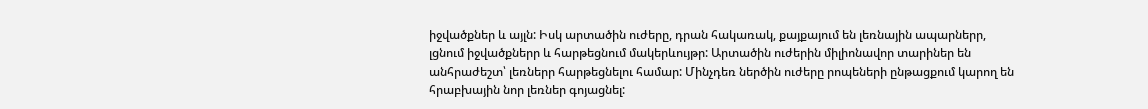իջվածքներ և այլն: Իսկ արտածին ուժերը, դրան հակառակ, քայքայում են լեռնային ապարներր, լցնում իջվածքներր և հարթեցնում մակերևույթր: Արտածին ուժերին միլիոնավոր տարիներ են անհրաժեշտ՝ լեռներր հարթեցնելու համար: Մինչդեռ ներծին ուժերը րոպեների ընթացքում կարող են հրաբխային նոր լեռներ գոյացնել: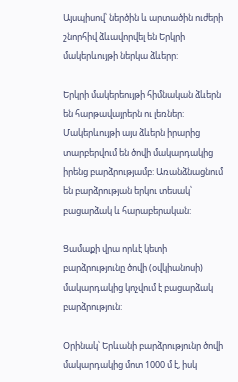Այսպիսով՝ ներծին և արտածին ուժերի շնորհիվ ձևավորվել են Երկրի մակերևույթի ներկա ձևերր:

Երկրի մակերեույթի հիմնական ձևերն են հարթավայրերն ու լեռներ: Մակերևույթի այս ձևերն իրարից տարբերվում են ծովի մակարդակից իրենց բարձրությամբ: Առանձնացնում են բարձրության երկու տեսակ՝ բացարձակ և հարաբերական:

Ցամաքի վրա որևէ կետի բարձրությունը ծովի (օվկիանոսի) մակարդակից կոչվում է բացարձակ բարձրություն:

Օրինակ՝ Երևանի բարձրությունր ծովի մակարդակից մոտ 1000 մ է, իսկ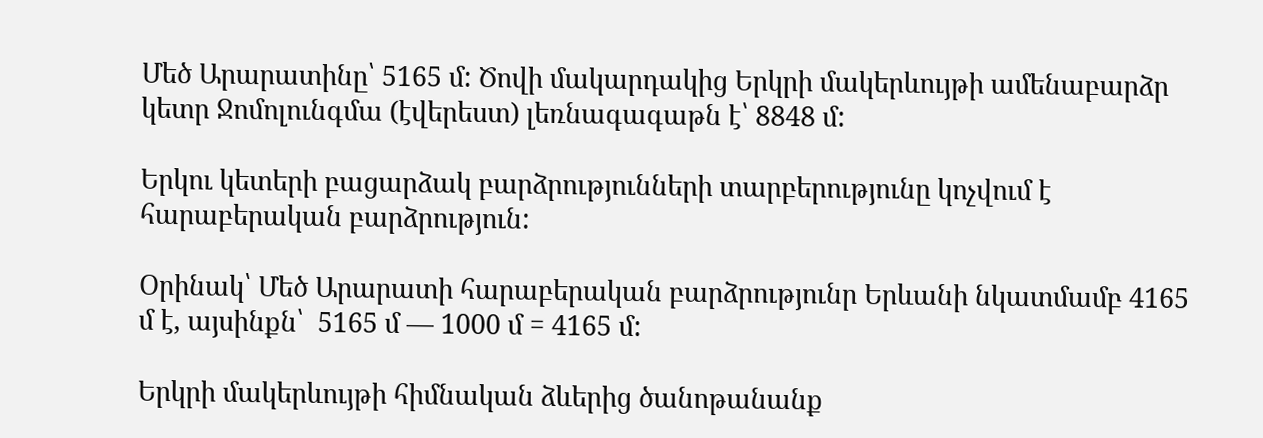Մեծ Արարատինը՝ 5165 մ: Ծովի մակարդակից Երկրի մակերևույթի ամենաբարձր կետր Ջոմոլունգմա (էվերեստ) լեռնագագաթն է՝ 8848 մ:

Երկու կետերի բացարձակ բարձրությունների տարբերությունը կոչվում է հարաբերական բարձրություն:

Օրինակ՝ Մեծ Արարատի հարաբերական բարձրությունր Երևանի նկատմամբ 4165 մ է, այսինքն՝  5165 մ — 1000 մ = 4165 մ:

Երկրի մակերևույթի հիմնական ձևերից ծանոթանանք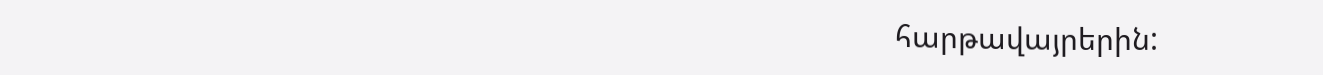հարթավայրերին: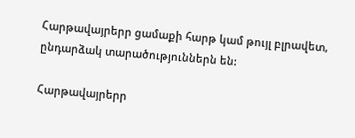Հարթավայրերր ցամաքի հարթ կամ թույլ բլրավետ, ընդարձակ տարածություններն են:

Հարթավայրերր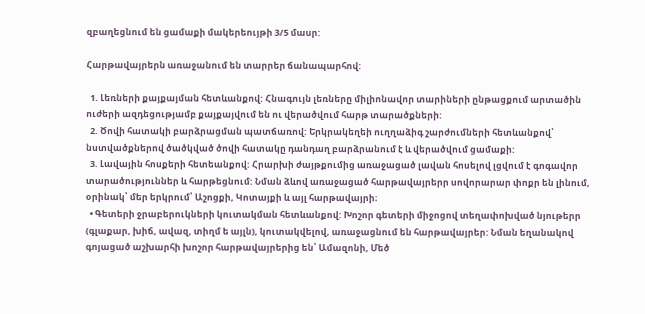զբաղեցնում են ցամաքի մակերեույթի 3/5 մասր:

Հարթավայրերն առաջանում են տարրեր ճանապարհով:

  1. Լեռների քայքայման հետևանքով: Հնագույն լեռները միլիոնավոր տարիների ընթացքում արտածին ուժերի ազդեցությամբ քայքայվում են ու վերածվում հարթ տարածքների:
  2. Ծովի հատակի բարձրացման պատճառով: Երկրակեղեի ուղղաձիգ շարժումների հետևանքով՝ նստվածքներով ծածկված ծովի հատակը դանդաղ բարձրանում է և վերածվում ցամաքի:
  3. Լավային հոսքերի հետեանքով: Հրարխի ժայթքումից առաջացած լավան հոսելով լցվում է գոգավոր տարածություններ և հարթեցնում: Նման ձևով առաջացած հարթավայրերր սովորարար փոքր են լինում, օրինակ՝ մեր երկրում՝ Աշոցքի, Կոտայքի և այլ հարթավայրի։
  • Գետերի ջրաբերուկների կուտակման հետևանքով: Խոշոր գետերի միջոցով տեղափոխված նյութերր (գլաքար, խիճ, ավազ, տիղմ ե այլն), կուտակվելով, առաջացնում են հարթավայրեր: Նման եղանակով գոյացած աշխարհի խոշոր հարթավայրերից են՝ Ամազոնի, Մեծ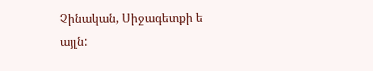Չինական, Սիջագետքի ե այլն: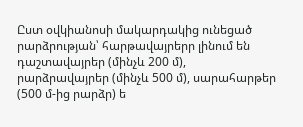Ըստ օվկիանոսի մակարդակից ունեցած րարձրության՝ հարթավայրերր լինում են դաշտավայրեր (մինչև 200 մ), րարձրավայրեր (մինչև 500 մ), սարահարթեր (500 մ-ից րարձր) ե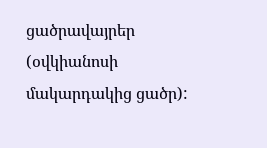ցածրավայրեր (օվկիանոսի մակարդակից ցածր):